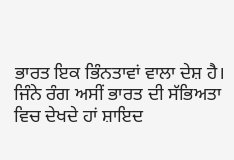ਭਾਰਤ ਇਕ ਭਿੰਨਤਾਵਾਂ ਵਾਲਾ ਦੇਸ਼ ਹੈ। ਜਿੰਨੇ ਰੰਗ ਅਸੀਂ ਭਾਰਤ ਦੀ ਸੱਭਿਅਤਾ ਵਿਚ ਦੇਖਦੇ ਹਾਂ ਸ਼ਾਇਦ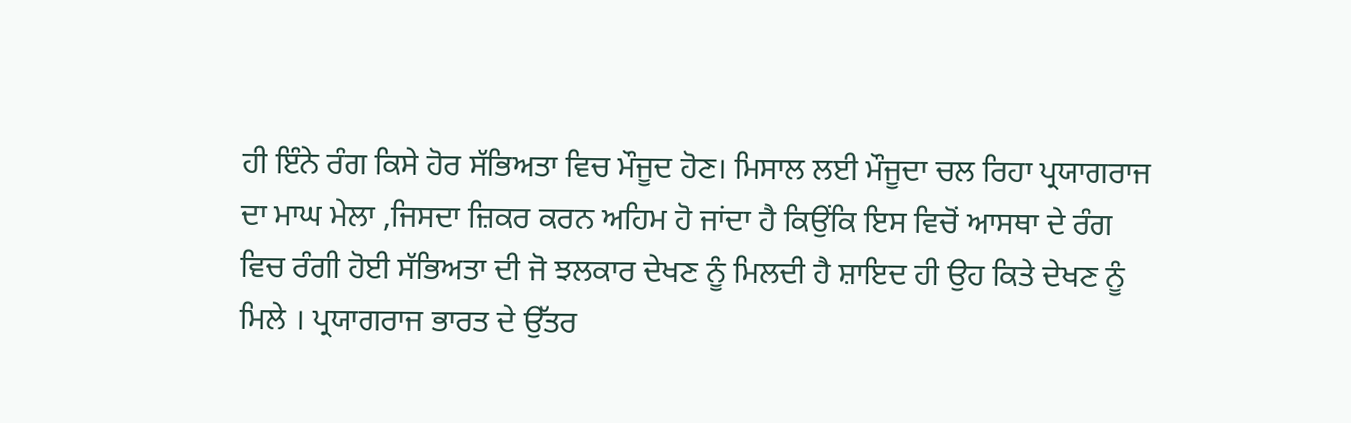ਹੀ ਇੰਨੇ ਰੰਗ ਕਿਸੇ ਹੋਰ ਸੱਭਿਅਤਾ ਵਿਚ ਮੌਜੂਦ ਹੋਣ। ਮਿਸਾਲ ਲਈ ਮੌਜੂਦਾ ਚਲ ਰਿਹਾ ਪ੍ਰਯਾਗਰਾਜ ਦਾ ਮਾਘ ਮੇਲਾ ,ਜਿਸਦਾ ਜ਼ਿਕਰ ਕਰਨ ਅਹਿਮ ਹੋ ਜਾਂਦਾ ਹੈ ਕਿਉਂਕਿ ਇਸ ਵਿਚੋਂ ਆਸਥਾ ਦੇ ਰੰਗ ਵਿਚ ਰੰਗੀ ਹੋਈ ਸੱਭਿਅਤਾ ਦੀ ਜੋ ਝਲਕਾਰ ਦੇਖਣ ਨੂੰ ਮਿਲਦੀ ਹੈ ਸ਼ਾਇਦ ਹੀ ਉਹ ਕਿਤੇ ਦੇਖਣ ਨੂੰ ਮਿਲੇ । ਪ੍ਰਯਾਗਰਾਜ ਭਾਰਤ ਦੇ ਉੱਤਰ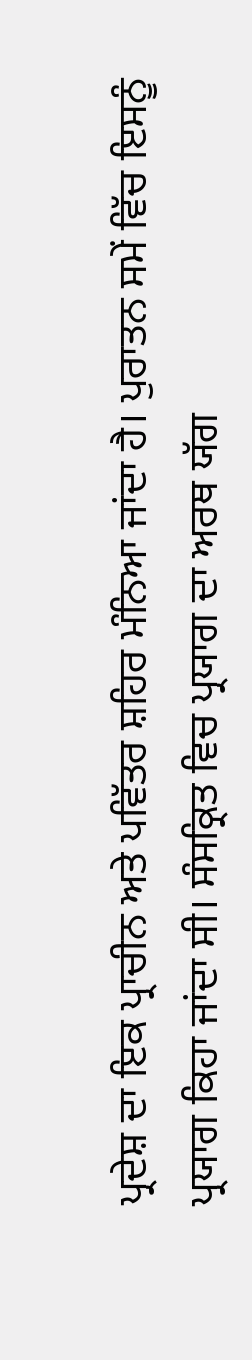ਪ੍ਰਦੇਸ਼ ਦਾ ਇਕ ਪ੍ਰਾਚੀਨ ਅਤੇ ਪਵਿੱਤਰ ਸ਼ਹਿਰ ਮੰਨਿਆ ਜਾਂਦਾ ਹੈ। ਪੁਰਾਤਨ ਸਮੇਂ ਵਿੱਚ ਇਸਨੂੰ ਪ੍ਰਯਾਗ ਕਿਹਾ ਜਾਂਦਾ ਸੀ। ਸੰਸਕ੍ਰਿਤ ਵਿਚ ਪ੍ਰਯਾਗ ਦਾ ਅਰਥ ਯੱਗ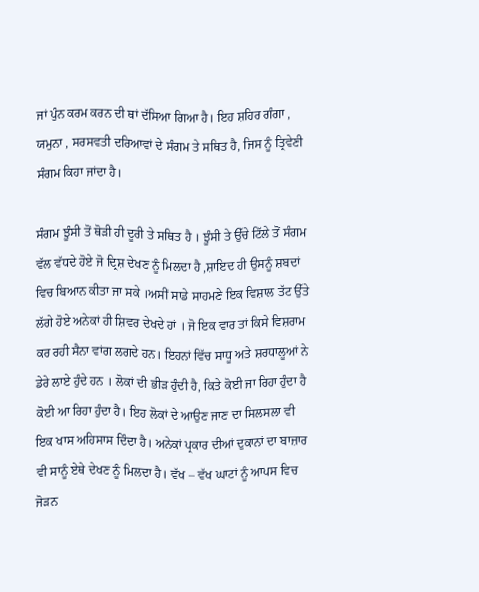ਜਾਂ ਪੁੰਨ ਕਰਮ ਕਰਨ ਦੀ ਥਾਂ ਦੱਸਿਆ ਗਿਆ ਹੈ। ਇਹ ਸ਼ਹਿਰ ਗੰਗਾ , ਯਮੁਨਾ , ਸਰਸਵਤੀ ਦਰਿਆਵਾਂ ਦੇ ਸੰਗਮ ਤੇ ਸਥਿਤ ਹੈ, ਜਿਸ ਨੂੰ ਤ੍ਰਿਵੇਣੀ ਸੰਗਮ ਕਿਹਾ ਜਾਂਦਾ ਹੈ।

ਸੰਗਮ ਝੂੰਸੀ ਤੋਂ ਥੋੜੀ ਹੀ ਦੂਰੀ ਤੇ ਸਥਿਤ ਹੈ । ਝੂੰਸੀ ਤੇ ਉੱਚੇ ਟਿੱਲੇ ਤੋਂ ਸੰਗਮ ਵੱਲ ਵੱਧਦੇ ਹੋਏ ਜੋ ਦ੍ਰਿਸ਼ ਦੇਖਣ ਨੂੰ ਮਿਲਦਾ ਹੈ ,ਸ਼ਾਇਦ ਹੀ ਉਸਨੂੰ ਸ਼ਬਦਾਂ ਵਿਚ ਬਿਆਨ ਕੀਤਾ ਜਾ ਸਕੇ ।ਅਸੀਂ ਸਾਡੇ ਸਾਹਮਣੇ ਇਕ ਵਿਸ਼ਾਲ ਤੱਟ ਉੱਤੇ ਲੱਗੇ ਹੋਏ ਅਨੇਕਾਂ ਹੀ ਸ਼ਿਵਰ ਦੇਖਦੇ ਹਾਂ । ਜੋ ਇਕ ਵਾਰ ਤਾਂ ਕਿਸੇ ਵਿਸ਼ਰਾਮ ਕਰ ਰਹੀ ਸੈਨਾ ਵਾਂਗ ਲਗਦੇ ਹਨ। ਇਹਨਾਂ ਵਿੱਚ ਸਾਧੂ ਅਤੇ ਸ਼ਰਧਾਲੂਆਂ ਨੇ ਡੇਰੇ ਲਾਏ ਹੁੰਦੇ ਹਨ । ਲੋਕਾਂ ਦੀ ਭੀੜ ਹੁੰਦੀ ਹੈ, ਕਿਤੇ ਕੋਈ ਜਾ ਰਿਹਾ ਹੁੰਦਾ ਹੈ ਕੋਈ ਆ ਰਿਹਾ ਹੁੰਦਾ ਹੈ। ਇਹ ਲੋਕਾਂ ਦੇ ਆਉਣ ਜਾਣ ਦਾ ਸਿਲਸਲਾ ਵੀ ਇਕ ਖਾਸ ਅਹਿਸਾਸ ਦਿੰਦਾ ਹੈ। ਅਨੇਕਾਂ ਪ੍ਰਕਾਰ ਦੀਆਂ ਦੁਕਾਨਾਂ ਦਾ ਬਾਜ਼ਾਰ ਵੀ ਸਾਨੂੰ ਏਥੇ ਦੇਖਣ ਨੂੰ ਮਿਲਦਾ ਹੈ। ਵੱਖ – ਵੱਖ ਘਾਟਾਂ ਨੂੰ ਆਪਸ ਵਿਚ ਜੋੜਨ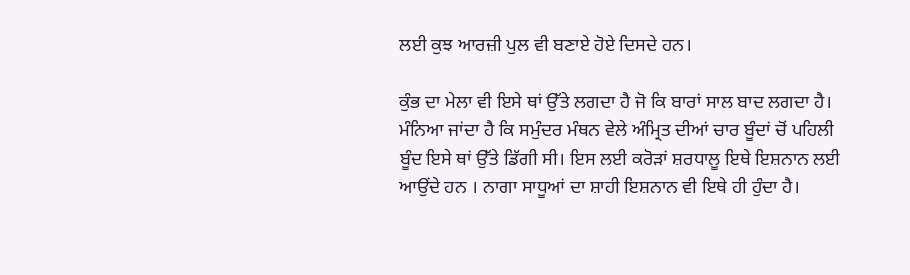ਲਈ ਕੁਝ ਆਰਜ਼ੀ ਪੁਲ ਵੀ ਬਣਾਏ ਹੋਏ ਦਿਸਦੇ ਹਨ।

ਕੁੰਭ ਦਾ ਮੇਲਾ ਵੀ ਇਸੇ ਥਾਂ ਉੱਤੇ ਲਗਦਾ ਹੈ ਜੋ ਕਿ ਬਾਰਾਂ ਸਾਲ ਬਾਦ ਲਗਦਾ ਹੈ। ਮੰਨਿਆ ਜਾਂਦਾ ਹੈ ਕਿ ਸਮੁੰਦਰ ਮੰਥਨ ਵੇਲੇ ਅੰਮ੍ਰਿਤ ਦੀਆਂ ਚਾਰ ਬੂੰਦਾਂ ਚੋਂ ਪਹਿਲੀ ਬੂੰਦ ਇਸੇ ਥਾਂ ਉੱਤੇ ਡਿੱਗੀ ਸੀ। ਇਸ ਲਈ ਕਰੋੜਾਂ ਸ਼ਰਧਾਲੂ ਇਥੇ ਇਸ਼ਨਾਨ ਲਈ ਆਉਂਦੇ ਹਨ । ਨਾਗਾ ਸਾਧੂਆਂ ਦਾ ਸ਼ਾਹੀ ਇਸ਼ਨਾਨ ਵੀ ਇਥੇ ਹੀ ਹੁੰਦਾ ਹੈ।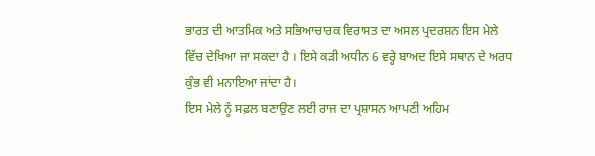ਭਾਰਤ ਦੀ ਆਤਮਿਕ ਅਤੇ ਸਭਿਆਚਾਰਕ ਵਿਰਾਸਤ ਦਾ ਅਸਲ ਪ੍ਰਦਰਸ਼ਨ ਇਸ ਮੇਲੇ ਵਿੱਚ ਦੇਖਿਆ ਜਾ ਸਕਦਾ ਹੈ । ਇਸੇ ਕੜੀ ਅਧੀਨ 6 ਵਰ੍ਹੇ ਬਾਅਦ ਇਸੇ ਸਥਾਨ ਦੇ ਅਰਧ ਕੁੰਭ ਵੀ ਮਨਾਇਆ ਜਾਂਦਾ ਹੈ।
ਇਸ ਮੇਲੇ ਨੂੰ ਸਫ਼ਲ ਬਣਾਉਣ ਲਈ ਰਾਜ ਦਾ ਪ੍ਰਸ਼ਾਸਨ ਆਪਣੀ ਅਹਿਮ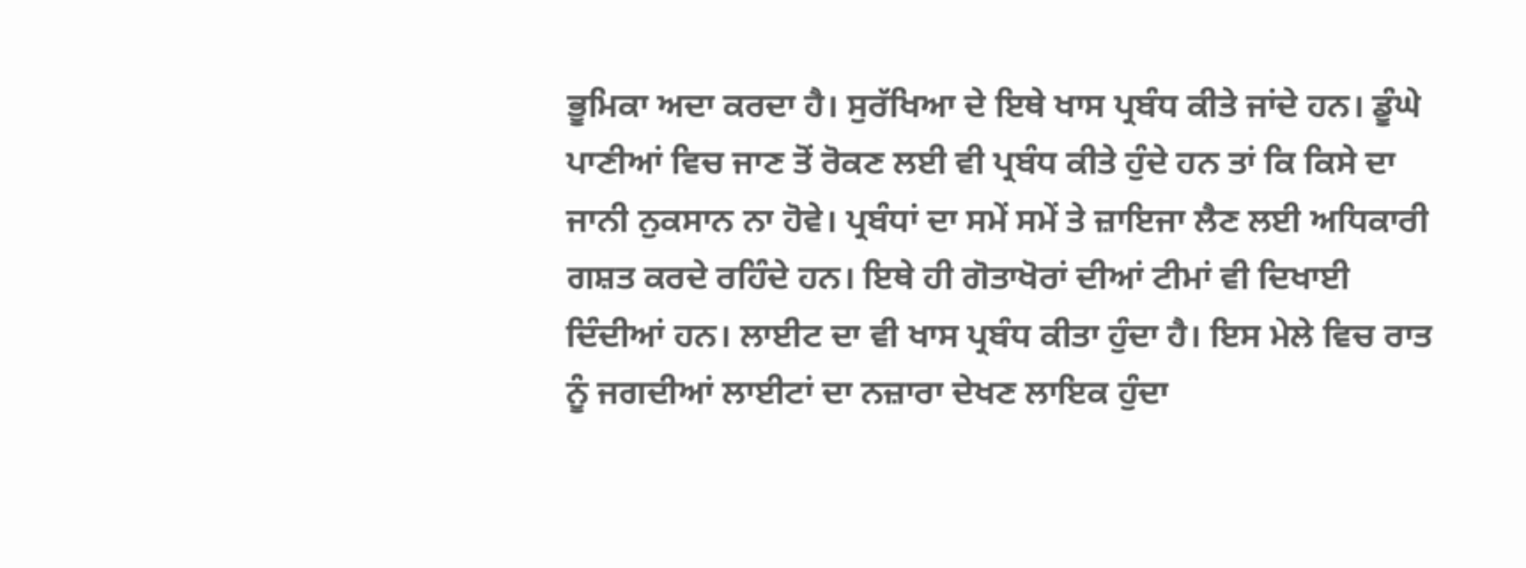ਭੂਮਿਕਾ ਅਦਾ ਕਰਦਾ ਹੈ। ਸੁਰੱਖਿਆ ਦੇ ਇਥੇ ਖਾਸ ਪ੍ਰਬੰਧ ਕੀਤੇ ਜਾਂਦੇ ਹਨ। ਡੂੰਘੇ ਪਾਣੀਆਂ ਵਿਚ ਜਾਣ ਤੋਂ ਰੋਕਣ ਲਈ ਵੀ ਪ੍ਰਬੰਧ ਕੀਤੇ ਹੁੰਦੇ ਹਨ ਤਾਂ ਕਿ ਕਿਸੇ ਦਾ ਜਾਨੀ ਨੁਕਸਾਨ ਨਾ ਹੋਵੇ। ਪ੍ਰਬੰਧਾਂ ਦਾ ਸਮੇਂ ਸਮੇਂ ਤੇ ਜ਼ਾਇਜਾ ਲੈਣ ਲਈ ਅਧਿਕਾਰੀ ਗਸ਼ਤ ਕਰਦੇ ਰਹਿੰਦੇ ਹਨ। ਇਥੇ ਹੀ ਗੋਤਾਖੋਰਾਂ ਦੀਆਂ ਟੀਮਾਂ ਵੀ ਦਿਖਾਈ ਦਿੰਦੀਆਂ ਹਨ। ਲਾਈਟ ਦਾ ਵੀ ਖਾਸ ਪ੍ਰਬੰਧ ਕੀਤਾ ਹੁੰਦਾ ਹੈ। ਇਸ ਮੇਲੇ ਵਿਚ ਰਾਤ ਨੂੰ ਜਗਦੀਆਂ ਲਾਈਟਾਂ ਦਾ ਨਜ਼ਾਰਾ ਦੇਖਣ ਲਾਇਕ ਹੁੰਦਾ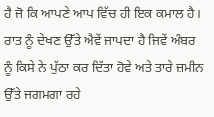ਹੈ ਜੋ ਕਿ ਆਪਣੇ ਆਪ ਵਿੱਚ ਹੀ ਇਕ ਕਮਾਲ ਹੈ। ਰਾਤ ਨੂੰ ਦੇਖਣ ਉੱਤੇ ਐਵੇਂ ਜਾਪਦਾ ਹੈ ਜਿਵੇਂ ਅੰਬਰ ਨੂੰ ਕਿਸੇ ਨੇ ਪੁੱਠਾ ਕਰ ਦਿੱਤਾ ਹੋਵੇ ਅਤੇ ਤਾਰੇ ਜ਼ਮੀਨ ਉੱਤੇ ਜਗਮਗਾ ਰਹੇ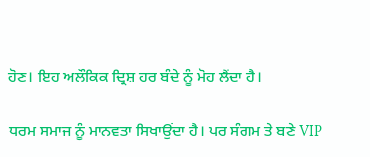ਹੋਣ। ਇਹ ਅਲੌਕਿਕ ਦ੍ਰਿਸ਼ ਹਰ ਬੰਦੇ ਨੂੰ ਮੋਹ ਲੈਂਦਾ ਹੈ।

ਧਰਮ ਸਮਾਜ ਨੂੰ ਮਾਨਵਤਾ ਸਿਖਾਉਂਦਾ ਹੈ। ਪਰ ਸੰਗਮ ਤੇ ਬਣੇ VIP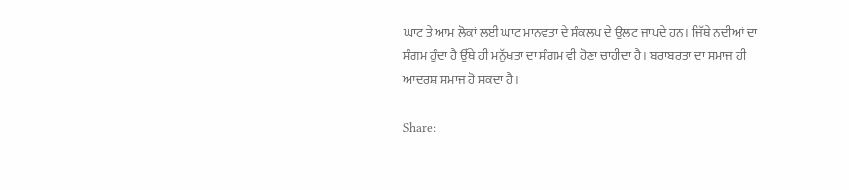ਘਾਟ ਤੇ ਆਮ ਲੋਕਾਂ ਲਈ ਘਾਟ ਮਾਨਵਤਾ ਦੇ ਸੰਕਲਪ ਦੇ ਉਲਟ ਜਾਪਦੇ ਹਨ। ਜਿੱਥੇ ਨਦੀਆਂ ਦਾ ਸੰਗਮ ਹੁੰਦਾ ਹੈ ਉੱਥੇ ਹੀ ਮਨੁੱਖਤਾ ਦਾ ਸੰਗਮ ਵੀ ਹੋਣਾ ਚਾਹੀਦਾ ਹੈ। ਬਰਾਬਰਤਾ ਦਾ ਸਮਾਜ ਹੀ ਆਦਰਸ਼ ਸਮਾਜ ਹੋ ਸਕਦਾ ਹੈ।

Share: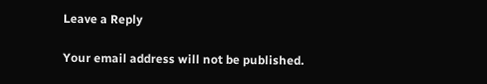Leave a Reply

Your email address will not be published.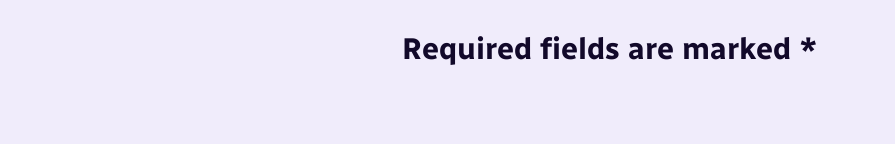Required fields are marked *